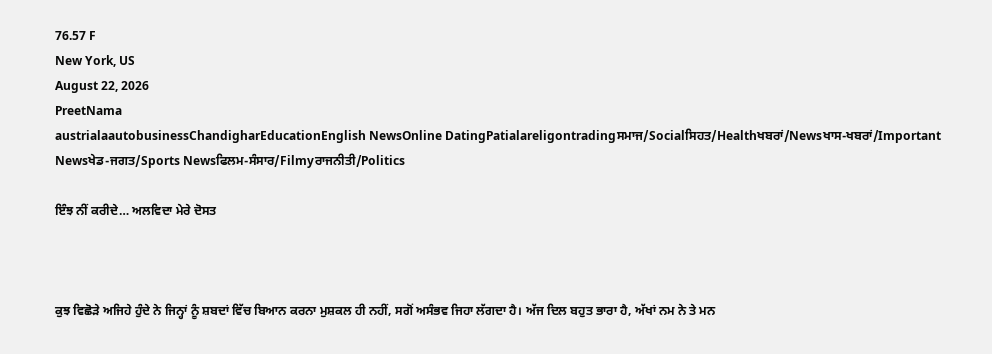76.57 F
New York, US
August 22, 2026
PreetNama
austrialaautobusinessChandigharEducationEnglish NewsOnline DatingPatialareligontradingਸਮਾਜ/Socialਸਿਹਤ/Healthਖਬਰਾਂ/Newsਖਾਸ-ਖਬਰਾਂ/Important Newsਖੇਡ-ਜਗਤ/Sports Newsਫਿਲਮ-ਸੰਸਾਰ/Filmyਰਾਜਨੀਤੀ/Politics

ਇੰਝ ਨੀਂ ਕਰੀਦੇ… ਅਲਵਿਦਾ ਮੇਰੇ ਦੋਸਤ



ਕੁਝ ਵਿਛੋੜੇ ਅਜਿਹੇ ਹੁੰਦੇ ਨੇ ਜਿਨ੍ਹਾਂ ਨੂੰ ਸ਼ਬਦਾਂ ਵਿੱਚ ਬਿਆਨ ਕਰਨਾ ਮੁਸ਼ਕਲ ਹੀ ਨਹੀਂ, ਸਗੋਂ ਅਸੰਭਵ ਜਿਹਾ ਲੱਗਦਾ ਹੈ। ਅੱਜ ਦਿਲ ਬਹੁਤ ਭਾਰਾ ਹੈ, ਅੱਖਾਂ ਨਮ ਨੇ ਤੇ ਮਨ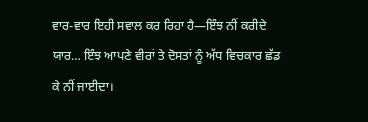ਵਾਰ-ਵਾਰ ਇਹੀ ਸਵਾਲ ਕਰ ਰਿਹਾ ਹੈ—ਇੰਝ ਨੀਂ ਕਰੀਦੇ ਯਾਰ… ਇੰਝ ਆਪਣੇ ਵੀਰਾਂ ਤੇ ਦੋਸਤਾਂ ਨੂੰ ਅੱਧ ਵਿਚਕਾਰ ਛੱਡ ਕੇ ਨੀਂ ਜਾਈਦਾ।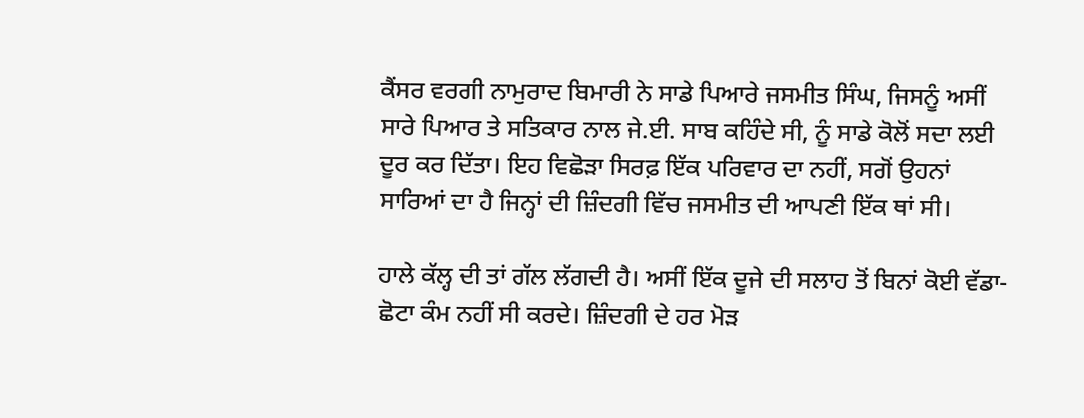ਕੈਂਸਰ ਵਰਗੀ ਨਾਮੁਰਾਦ ਬਿਮਾਰੀ ਨੇ ਸਾਡੇ ਪਿਆਰੇ ਜਸਮੀਤ ਸਿੰਘ, ਜਿਸਨੂੰ ਅਸੀਂ ਸਾਰੇ ਪਿਆਰ ਤੇ ਸਤਿਕਾਰ ਨਾਲ ਜੇ.ਈ. ਸਾਬ ਕਹਿੰਦੇ ਸੀ, ਨੂੰ ਸਾਡੇ ਕੋਲੋਂ ਸਦਾ ਲਈ ਦੂਰ ਕਰ ਦਿੱਤਾ। ਇਹ ਵਿਛੋੜਾ ਸਿਰਫ਼ ਇੱਕ ਪਰਿਵਾਰ ਦਾ ਨਹੀਂ, ਸਗੋਂ ਉਹਨਾਂ ਸਾਰਿਆਂ ਦਾ ਹੈ ਜਿਨ੍ਹਾਂ ਦੀ ਜ਼ਿੰਦਗੀ ਵਿੱਚ ਜਸਮੀਤ ਦੀ ਆਪਣੀ ਇੱਕ ਥਾਂ ਸੀ।

ਹਾਲੇ ਕੱਲ੍ਹ ਦੀ ਤਾਂ ਗੱਲ ਲੱਗਦੀ ਹੈ। ਅਸੀਂ ਇੱਕ ਦੂਜੇ ਦੀ ਸਲਾਹ ਤੋਂ ਬਿਨਾਂ ਕੋਈ ਵੱਡਾ-ਛੋਟਾ ਕੰਮ ਨਹੀਂ ਸੀ ਕਰਦੇ। ਜ਼ਿੰਦਗੀ ਦੇ ਹਰ ਮੋੜ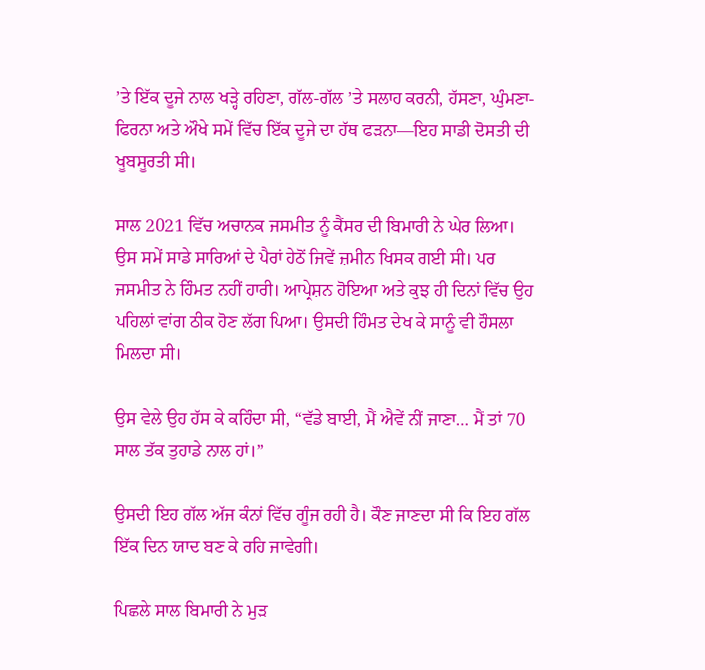’ਤੇ ਇੱਕ ਦੂਜੇ ਨਾਲ ਖੜ੍ਹੇ ਰਹਿਣਾ, ਗੱਲ-ਗੱਲ ’ਤੇ ਸਲਾਹ ਕਰਨੀ, ਹੱਸਣਾ, ਘੁੰਮਣਾ-ਫਿਰਨਾ ਅਤੇ ਔਖੇ ਸਮੇਂ ਵਿੱਚ ਇੱਕ ਦੂਜੇ ਦਾ ਹੱਥ ਫੜਨਾ—ਇਹ ਸਾਡੀ ਦੋਸਤੀ ਦੀ ਖੂਬਸੂਰਤੀ ਸੀ।

ਸਾਲ 2021 ਵਿੱਚ ਅਚਾਨਕ ਜਸਮੀਤ ਨੂੰ ਕੈਂਸਰ ਦੀ ਬਿਮਾਰੀ ਨੇ ਘੇਰ ਲਿਆ। ਉਸ ਸਮੇਂ ਸਾਡੇ ਸਾਰਿਆਂ ਦੇ ਪੈਰਾਂ ਹੇਠੋਂ ਜਿਵੇਂ ਜ਼ਮੀਨ ਖਿਸਕ ਗਈ ਸੀ। ਪਰ ਜਸਮੀਤ ਨੇ ਹਿੰਮਤ ਨਹੀਂ ਹਾਰੀ। ਆਪ੍ਰੇਸ਼ਨ ਹੋਇਆ ਅਤੇ ਕੁਝ ਹੀ ਦਿਨਾਂ ਵਿੱਚ ਉਹ ਪਹਿਲਾਂ ਵਾਂਗ ਠੀਕ ਹੋਣ ਲੱਗ ਪਿਆ। ਉਸਦੀ ਹਿੰਮਤ ਦੇਖ ਕੇ ਸਾਨੂੰ ਵੀ ਹੌਸਲਾ ਮਿਲਦਾ ਸੀ।

ਉਸ ਵੇਲੇ ਉਹ ਹੱਸ ਕੇ ਕਹਿੰਦਾ ਸੀ, “ਵੱਡੇ ਬਾਈ, ਮੈਂ ਐਵੇਂ ਨੀਂ ਜਾਣਾ… ਮੈਂ ਤਾਂ 70 ਸਾਲ ਤੱਕ ਤੁਹਾਡੇ ਨਾਲ ਹਾਂ।”

ਉਸਦੀ ਇਹ ਗੱਲ ਅੱਜ ਕੰਨਾਂ ਵਿੱਚ ਗੂੰਜ ਰਹੀ ਹੈ। ਕੌਣ ਜਾਣਦਾ ਸੀ ਕਿ ਇਹ ਗੱਲ ਇੱਕ ਦਿਨ ਯਾਦ ਬਣ ਕੇ ਰਹਿ ਜਾਵੇਗੀ।

ਪਿਛਲੇ ਸਾਲ ਬਿਮਾਰੀ ਨੇ ਮੁੜ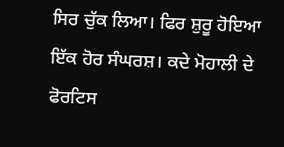ਸਿਰ ਚੁੱਕ ਲਿਆ। ਫਿਰ ਸ਼ੁਰੂ ਹੋਇਆ ਇੱਕ ਹੋਰ ਸੰਘਰਸ਼। ਕਦੇ ਮੋਹਾਲੀ ਦੇ ਫੋਰਟਿਸ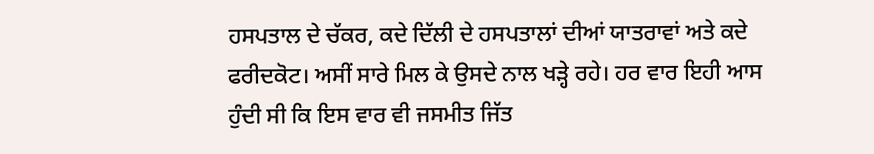ਹਸਪਤਾਲ ਦੇ ਚੱਕਰ, ਕਦੇ ਦਿੱਲੀ ਦੇ ਹਸਪਤਾਲਾਂ ਦੀਆਂ ਯਾਤਰਾਵਾਂ ਅਤੇ ਕਦੇ ਫਰੀਦਕੋਟ। ਅਸੀਂ ਸਾਰੇ ਮਿਲ ਕੇ ਉਸਦੇ ਨਾਲ ਖੜ੍ਹੇ ਰਹੇ। ਹਰ ਵਾਰ ਇਹੀ ਆਸ ਹੁੰਦੀ ਸੀ ਕਿ ਇਸ ਵਾਰ ਵੀ ਜਸਮੀਤ ਜਿੱਤ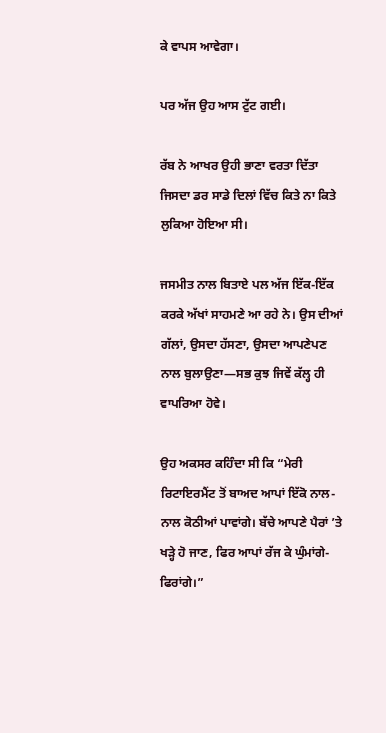ਕੇ ਵਾਪਸ ਆਵੇਗਾ।

ਪਰ ਅੱਜ ਉਹ ਆਸ ਟੁੱਟ ਗਈ।

ਰੱਬ ਨੇ ਆਖਰ ਉਹੀ ਭਾਣਾ ਵਰਤਾ ਦਿੱਤਾ ਜਿਸਦਾ ਡਰ ਸਾਡੇ ਦਿਲਾਂ ਵਿੱਚ ਕਿਤੇ ਨਾ ਕਿਤੇ ਲੁਕਿਆ ਹੋਇਆ ਸੀ।

ਜਸਮੀਤ ਨਾਲ ਬਿਤਾਏ ਪਲ ਅੱਜ ਇੱਕ-ਇੱਕ ਕਰਕੇ ਅੱਖਾਂ ਸਾਹਮਣੇ ਆ ਰਹੇ ਨੇ। ਉਸ ਦੀਆਂ ਗੱਲਾਂ, ਉਸਦਾ ਹੱਸਣਾ, ਉਸਦਾ ਆਪਣੇਪਣ ਨਾਲ ਬੁਲਾਉਣਾ—ਸਭ ਕੁਝ ਜਿਵੇਂ ਕੱਲ੍ਹ ਹੀ ਵਾਪਰਿਆ ਹੋਵੇ।

ਉਹ ਅਕਸਰ ਕਹਿੰਦਾ ਸੀ ਕਿ “ਮੇਰੀ ਰਿਟਾਇਰਮੈਂਟ ਤੋਂ ਬਾਅਦ ਆਪਾਂ ਇੱਕੋ ਨਾਲ-ਨਾਲ ਕੋਠੀਆਂ ਪਾਵਾਂਗੇ। ਬੱਚੇ ਆਪਣੇ ਪੈਰਾਂ ’ਤੇ ਖੜ੍ਹੇ ਹੋ ਜਾਣ, ਫਿਰ ਆਪਾਂ ਰੱਜ ਕੇ ਘੁੰਮਾਂਗੇ-ਫਿਰਾਂਗੇ।”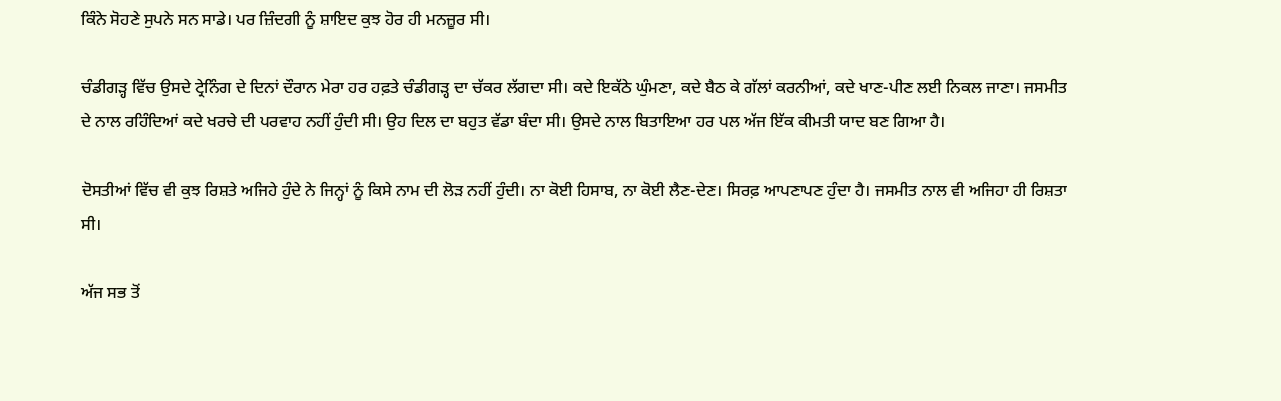ਕਿੰਨੇ ਸੋਹਣੇ ਸੁਪਨੇ ਸਨ ਸਾਡੇ। ਪਰ ਜ਼ਿੰਦਗੀ ਨੂੰ ਸ਼ਾਇਦ ਕੁਝ ਹੋਰ ਹੀ ਮਨਜ਼ੂਰ ਸੀ।

ਚੰਡੀਗੜ੍ਹ ਵਿੱਚ ਉਸਦੇ ਟ੍ਰੇਨਿੰਗ ਦੇ ਦਿਨਾਂ ਦੌਰਾਨ ਮੇਰਾ ਹਰ ਹਫ਼ਤੇ ਚੰਡੀਗੜ੍ਹ ਦਾ ਚੱਕਰ ਲੱਗਦਾ ਸੀ। ਕਦੇ ਇਕੱਠੇ ਘੁੰਮਣਾ, ਕਦੇ ਬੈਠ ਕੇ ਗੱਲਾਂ ਕਰਨੀਆਂ, ਕਦੇ ਖਾਣ-ਪੀਣ ਲਈ ਨਿਕਲ ਜਾਣਾ। ਜਸਮੀਤ ਦੇ ਨਾਲ ਰਹਿੰਦਿਆਂ ਕਦੇ ਖਰਚੇ ਦੀ ਪਰਵਾਹ ਨਹੀਂ ਹੁੰਦੀ ਸੀ। ਉਹ ਦਿਲ ਦਾ ਬਹੁਤ ਵੱਡਾ ਬੰਦਾ ਸੀ। ਉਸਦੇ ਨਾਲ ਬਿਤਾਇਆ ਹਰ ਪਲ ਅੱਜ ਇੱਕ ਕੀਮਤੀ ਯਾਦ ਬਣ ਗਿਆ ਹੈ।

ਦੋਸਤੀਆਂ ਵਿੱਚ ਵੀ ਕੁਝ ਰਿਸ਼ਤੇ ਅਜਿਹੇ ਹੁੰਦੇ ਨੇ ਜਿਨ੍ਹਾਂ ਨੂੰ ਕਿਸੇ ਨਾਮ ਦੀ ਲੋੜ ਨਹੀਂ ਹੁੰਦੀ। ਨਾ ਕੋਈ ਹਿਸਾਬ, ਨਾ ਕੋਈ ਲੈਣ-ਦੇਣ। ਸਿਰਫ਼ ਆਪਣਾਪਣ ਹੁੰਦਾ ਹੈ। ਜਸਮੀਤ ਨਾਲ ਵੀ ਅਜਿਹਾ ਹੀ ਰਿਸ਼ਤਾ ਸੀ।

ਅੱਜ ਸਭ ਤੋਂ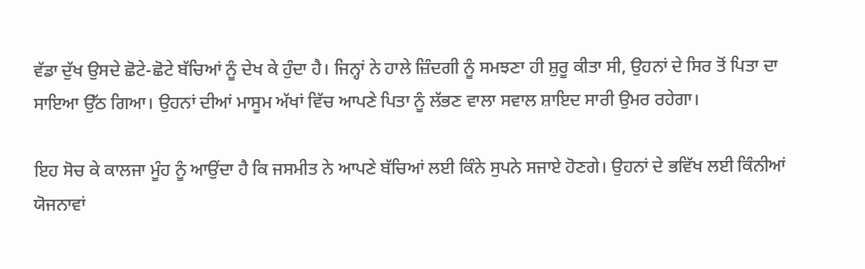ਵੱਡਾ ਦੁੱਖ ਉਸਦੇ ਛੋਟੇ-ਛੋਟੇ ਬੱਚਿਆਂ ਨੂੰ ਦੇਖ ਕੇ ਹੁੰਦਾ ਹੈ। ਜਿਨ੍ਹਾਂ ਨੇ ਹਾਲੇ ਜ਼ਿੰਦਗੀ ਨੂੰ ਸਮਝਣਾ ਹੀ ਸ਼ੁਰੂ ਕੀਤਾ ਸੀ, ਉਹਨਾਂ ਦੇ ਸਿਰ ਤੋਂ ਪਿਤਾ ਦਾ ਸਾਇਆ ਉੱਠ ਗਿਆ। ਉਹਨਾਂ ਦੀਆਂ ਮਾਸੂਮ ਅੱਖਾਂ ਵਿੱਚ ਆਪਣੇ ਪਿਤਾ ਨੂੰ ਲੱਭਣ ਵਾਲਾ ਸਵਾਲ ਸ਼ਾਇਦ ਸਾਰੀ ਉਮਰ ਰਹੇਗਾ।

ਇਹ ਸੋਚ ਕੇ ਕਾਲਜਾ ਮੂੰਹ ਨੂੰ ਆਉਂਦਾ ਹੈ ਕਿ ਜਸਮੀਤ ਨੇ ਆਪਣੇ ਬੱਚਿਆਂ ਲਈ ਕਿੰਨੇ ਸੁਪਨੇ ਸਜਾਏ ਹੋਣਗੇ। ਉਹਨਾਂ ਦੇ ਭਵਿੱਖ ਲਈ ਕਿੰਨੀਆਂ ਯੋਜਨਾਵਾਂ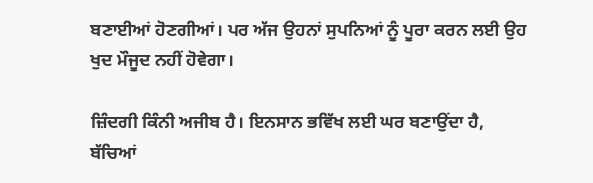ਬਣਾਈਆਂ ਹੋਣਗੀਆਂ। ਪਰ ਅੱਜ ਉਹਨਾਂ ਸੁਪਨਿਆਂ ਨੂੰ ਪੂਰਾ ਕਰਨ ਲਈ ਉਹ ਖੁਦ ਮੌਜੂਦ ਨਹੀਂ ਹੋਵੇਗਾ।

ਜ਼ਿੰਦਗੀ ਕਿੰਨੀ ਅਜੀਬ ਹੈ। ਇਨਸਾਨ ਭਵਿੱਖ ਲਈ ਘਰ ਬਣਾਉਂਦਾ ਹੈ, ਬੱਚਿਆਂ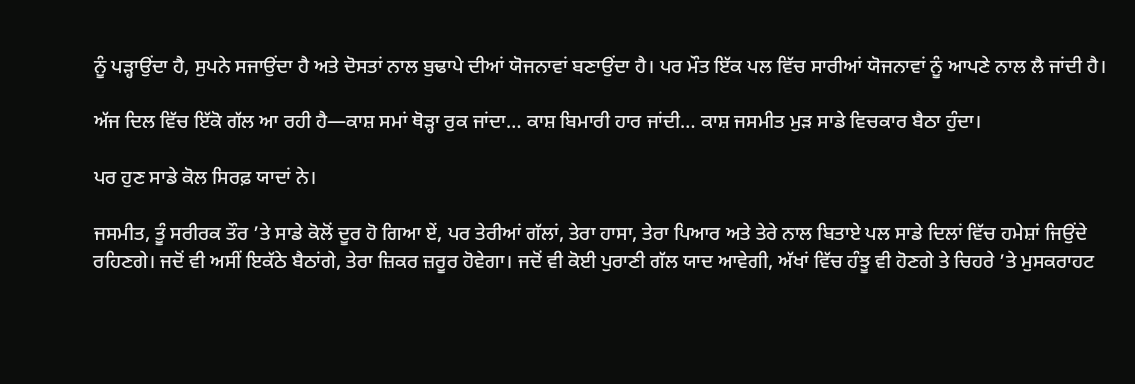ਨੂੰ ਪੜ੍ਹਾਉਂਦਾ ਹੈ, ਸੁਪਨੇ ਸਜਾਉਂਦਾ ਹੈ ਅਤੇ ਦੋਸਤਾਂ ਨਾਲ ਬੁਢਾਪੇ ਦੀਆਂ ਯੋਜਨਾਵਾਂ ਬਣਾਉਂਦਾ ਹੈ। ਪਰ ਮੌਤ ਇੱਕ ਪਲ ਵਿੱਚ ਸਾਰੀਆਂ ਯੋਜਨਾਵਾਂ ਨੂੰ ਆਪਣੇ ਨਾਲ ਲੈ ਜਾਂਦੀ ਹੈ।

ਅੱਜ ਦਿਲ ਵਿੱਚ ਇੱਕੋ ਗੱਲ ਆ ਰਹੀ ਹੈ—ਕਾਸ਼ ਸਮਾਂ ਥੋੜ੍ਹਾ ਰੁਕ ਜਾਂਦਾ… ਕਾਸ਼ ਬਿਮਾਰੀ ਹਾਰ ਜਾਂਦੀ… ਕਾਸ਼ ਜਸਮੀਤ ਮੁੜ ਸਾਡੇ ਵਿਚਕਾਰ ਬੈਠਾ ਹੁੰਦਾ।

ਪਰ ਹੁਣ ਸਾਡੇ ਕੋਲ ਸਿਰਫ਼ ਯਾਦਾਂ ਨੇ।

ਜਸਮੀਤ, ਤੂੰ ਸਰੀਰਕ ਤੌਰ ’ਤੇ ਸਾਡੇ ਕੋਲੋਂ ਦੂਰ ਹੋ ਗਿਆ ਏਂ, ਪਰ ਤੇਰੀਆਂ ਗੱਲਾਂ, ਤੇਰਾ ਹਾਸਾ, ਤੇਰਾ ਪਿਆਰ ਅਤੇ ਤੇਰੇ ਨਾਲ ਬਿਤਾਏ ਪਲ ਸਾਡੇ ਦਿਲਾਂ ਵਿੱਚ ਹਮੇਸ਼ਾਂ ਜਿਉਂਦੇ ਰਹਿਣਗੇ। ਜਦੋਂ ਵੀ ਅਸੀਂ ਇਕੱਠੇ ਬੈਠਾਂਗੇ, ਤੇਰਾ ਜ਼ਿਕਰ ਜ਼ਰੂਰ ਹੋਵੇਗਾ। ਜਦੋਂ ਵੀ ਕੋਈ ਪੁਰਾਣੀ ਗੱਲ ਯਾਦ ਆਵੇਗੀ, ਅੱਖਾਂ ਵਿੱਚ ਹੰਝੂ ਵੀ ਹੋਣਗੇ ਤੇ ਚਿਹਰੇ ’ਤੇ ਮੁਸਕਰਾਹਟ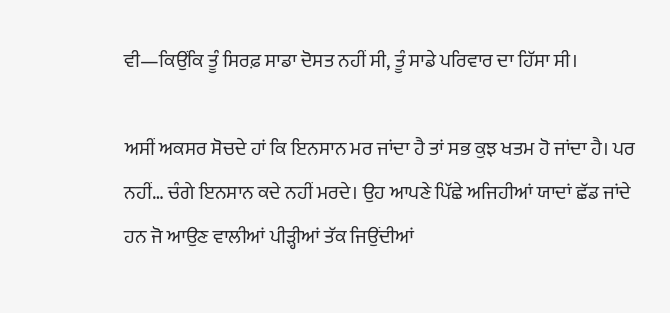ਵੀ—ਕਿਉਂਕਿ ਤੂੰ ਸਿਰਫ਼ ਸਾਡਾ ਦੋਸਤ ਨਹੀਂ ਸੀ, ਤੂੰ ਸਾਡੇ ਪਰਿਵਾਰ ਦਾ ਹਿੱਸਾ ਸੀ।

ਅਸੀਂ ਅਕਸਰ ਸੋਚਦੇ ਹਾਂ ਕਿ ਇਨਸਾਨ ਮਰ ਜਾਂਦਾ ਹੈ ਤਾਂ ਸਭ ਕੁਝ ਖਤਮ ਹੋ ਜਾਂਦਾ ਹੈ। ਪਰ ਨਹੀਂ… ਚੰਗੇ ਇਨਸਾਨ ਕਦੇ ਨਹੀਂ ਮਰਦੇ। ਉਹ ਆਪਣੇ ਪਿੱਛੇ ਅਜਿਹੀਆਂ ਯਾਦਾਂ ਛੱਡ ਜਾਂਦੇ ਹਨ ਜੋ ਆਉਣ ਵਾਲੀਆਂ ਪੀੜ੍ਹੀਆਂ ਤੱਕ ਜਿਉਂਦੀਆਂ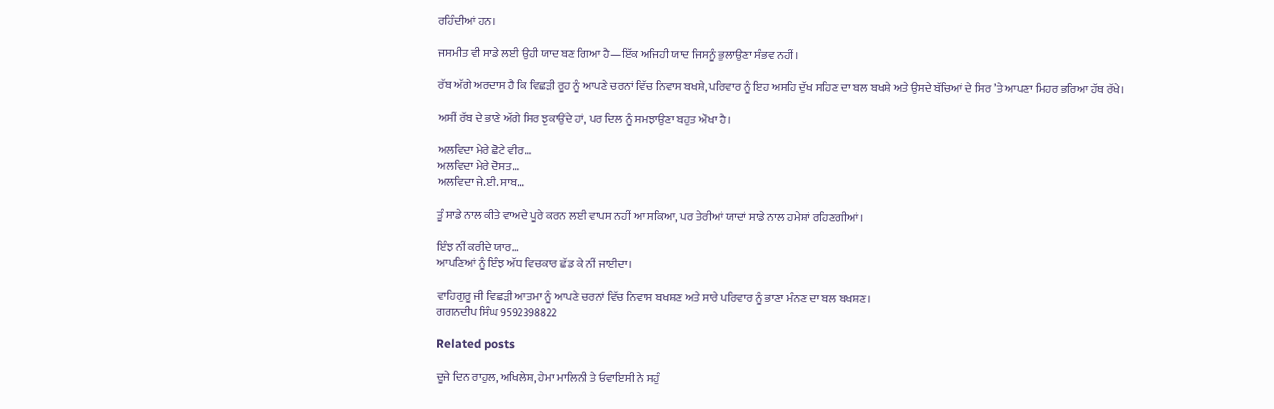ਰਹਿੰਦੀਆਂ ਹਨ।

ਜਸਮੀਤ ਵੀ ਸਾਡੇ ਲਈ ਉਹੀ ਯਾਦ ਬਣ ਗਿਆ ਹੈ—ਇੱਕ ਅਜਿਹੀ ਯਾਦ ਜਿਸਨੂੰ ਭੁਲਾਉਣਾ ਸੰਭਵ ਨਹੀਂ।

ਰੱਬ ਅੱਗੇ ਅਰਦਾਸ ਹੈ ਕਿ ਵਿਛੜੀ ਰੂਹ ਨੂੰ ਆਪਣੇ ਚਰਨਾਂ ਵਿੱਚ ਨਿਵਾਸ ਬਖਸ਼ੇ, ਪਰਿਵਾਰ ਨੂੰ ਇਹ ਅਸਹਿ ਦੁੱਖ ਸਹਿਣ ਦਾ ਬਲ ਬਖਸ਼ੇ ਅਤੇ ਉਸਦੇ ਬੱਚਿਆਂ ਦੇ ਸਿਰ ’ਤੇ ਆਪਣਾ ਮਿਹਰ ਭਰਿਆ ਹੱਥ ਰੱਖੇ।

ਅਸੀਂ ਰੱਬ ਦੇ ਭਾਣੇ ਅੱਗੇ ਸਿਰ ਝੁਕਾਉਂਦੇ ਹਾਂ, ਪਰ ਦਿਲ ਨੂੰ ਸਮਝਾਉਣਾ ਬਹੁਤ ਔਖਾ ਹੈ।

ਅਲਵਿਦਾ ਮੇਰੇ ਛੋਟੇ ਵੀਰ…
ਅਲਵਿਦਾ ਮੇਰੇ ਦੋਸਤ…
ਅਲਵਿਦਾ ਜੇ.ਈ. ਸਾਬ…

ਤੂੰ ਸਾਡੇ ਨਾਲ ਕੀਤੇ ਵਾਅਦੇ ਪੂਰੇ ਕਰਨ ਲਈ ਵਾਪਸ ਨਹੀਂ ਆ ਸਕਿਆ, ਪਰ ਤੇਰੀਆਂ ਯਾਦਾਂ ਸਾਡੇ ਨਾਲ ਹਮੇਸ਼ਾਂ ਰਹਿਣਗੀਆਂ।

ਇੰਝ ਨੀਂ ਕਰੀਦੇ ਯਾਰ…
ਆਪਣਿਆਂ ਨੂੰ ਇੰਝ ਅੱਧ ਵਿਚਕਾਰ ਛੱਡ ਕੇ ਨੀਂ ਜਾਈਦਾ।

ਵਾਹਿਗੁਰੂ ਜੀ ਵਿਛੜੀ ਆਤਮਾ ਨੂੰ ਆਪਣੇ ਚਰਨਾਂ ਵਿੱਚ ਨਿਵਾਸ ਬਖਸ਼ਣ ਅਤੇ ਸਾਰੇ ਪਰਿਵਾਰ ਨੂੰ ਭਾਣਾ ਮੰਨਣ ਦਾ ਬਲ ਬਖਸ਼ਣ।
ਗਗਨਦੀਪ ਸਿੰਘ 9592398822

Related posts

ਦੂਜੇ ਦਿਨ ਰਾਹੁਲ, ਅਖਿਲੇਸ਼, ਹੇਮਾ ਮਾਲਿਨੀ ਤੇ ਓਵਾਇਸੀ ਨੇ ਸਹੁੰ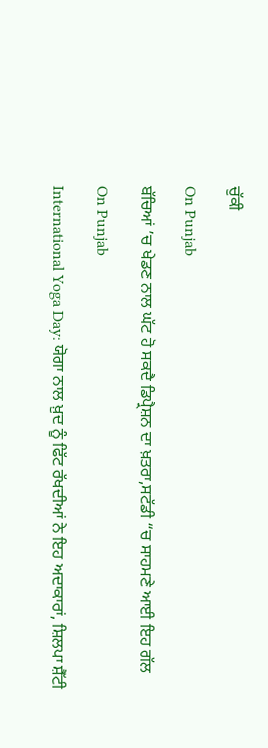ਚੁੱਕੀ

On Punjab

ਬੱਚਿਆਂ ’ਚ ਖੇਡਣ ਨਾਲ ਘੱਟ ਹੋ ਸਕਦੈ ਡਿਪ੍ਰੈਸ਼ਨ ਦਾ ਖ਼ਤਰਾ,ਸਟੱਡੀ “ਚ ਸਾਹਮਣੇ ਆਈ ਇਹ ਗੱਲ

On Punjab

International Yoga Day: ਯੋਗਾ ਨਾਲ ਖ਼ੁਦ ਨੂੰ ਫਿੱਟ ਰੱਖਦੀਆਂ ਨੇ ਇਹ ਅਦਾਕਾਰਾਂ, ਸ਼ਿਲਪਾ ਸ਼ੈੱਟੀ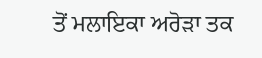ਤੋਂ ਮਲਾਇਕਾ ਅਰੋਡ਼ਾ ਤਕ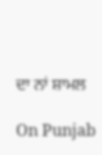ਦਾ ਨਾਂ ਸ਼ਾਮਲ

On Punjab